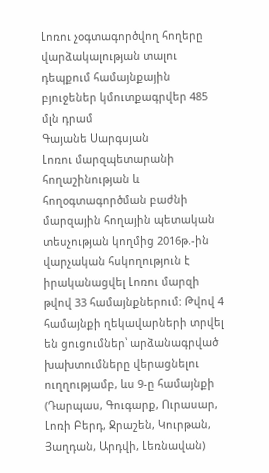Լոռու չօգտագործվող հողերը վարձակալության տալու դեպքում համայնքային բյուջեներ կմուտքագրվեր 485 մլն դրամ
Գայանե Սարգսյան
Լոռու մարզպետարանի հողաշինության և հողօգտագործման բաժնի մարզային հողային պետական տեսչության կողմից 2016թ.-ին վարչական հսկողություն է իրականացվել Լոռու մարզի թվով 33 համայնքներում: Թվով 4 համայնքի ղեկավարների տրվել են ցուցումներ՝ արձանագրված խախտումները վերացնելու ուղղությամբ, ևս 9-ը համայնքի (Դարպաս, Գուգարք, Ուրասար, Լոռի Բերդ, Ջրաշեն, Կուրթան, Յաղդան, Արդվի, Լեռնավան)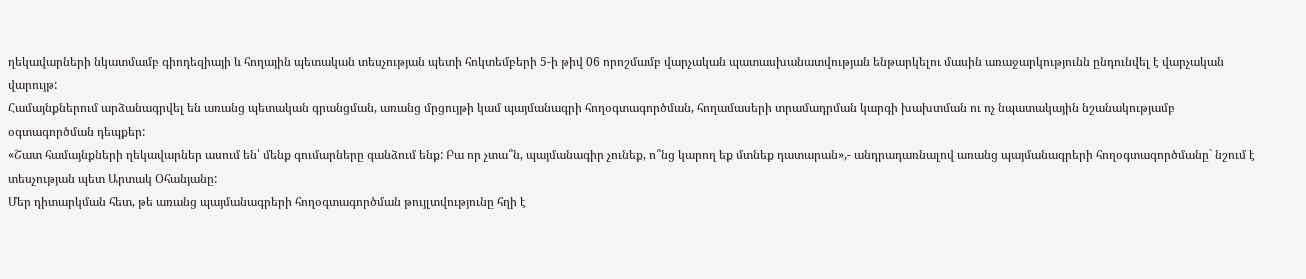ղեկավարների նկատմամբ գիոդեզիայի և հողային պետական տեսչության պետի հոկտեմբերի 5-ի թիվ 06 որոշմամբ վարչական պատասխանատվության ենթարկելու մասին առաջարկությունն ընդունվել է վարչական վարույթ:
Համայնքներում արձանագրվել են առանց պետական գրանցման, առանց մրցույթի կամ պայմանագրի հողօգտագործման, հողամասերի տրամադրման կարգի խախտման ու ոչ նպատակային նշանակությամբ օգտագործման դեպքեր:
«Շատ համայնքների ղեկավարներ ասում են՝ մենք գումարները գանձում ենք: Բա որ չտա՞ն, պայմանագիր չունեք, ո՞նց կարող եք մտնեք դատարան»,- անդրադառնալով առանց պայմանագրերի հողօգտագործմանը` նշում է տեսչության պետ Արտակ Օհանյանը:
Մեր դիտարկման հետ, թե առանց պայմանագրերի հողօգտագործման թույլտվությունը հղի է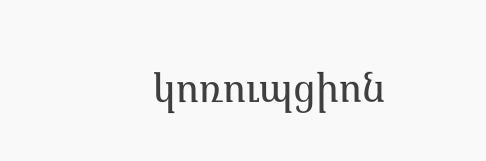կոռուպցիոն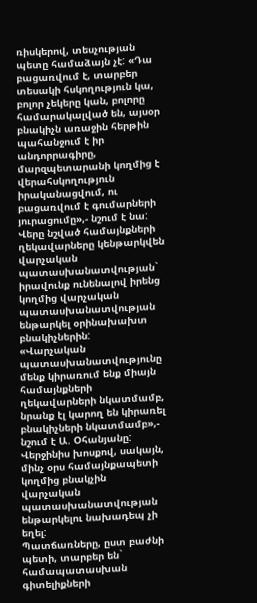ռիսկերով, տեսչության պետը համաձայն չէ: «Դա բացառվում է, տարբեր տեսակի հսկողություն կա, բոլոր չեկերը կան, բոլորը համարակալված են, այսօր բնակիչն առաջին հերթին պահանջում է իր անդորրագիրը, մարզպետարանի կողմից է վերահսկողություն իրականացվում, ու բացառվում է գումարների յուրացումը»,- նշում է նա:
Վերը նշված համայնքների ղեկավարները կենթարկվեն վարչական պատասխանատվության` իրավունք ունենալով իրենց կողմից վարչական պատասխանատվության ենթարկել օրինախախտ բնակիչներին:
«Վարչական պատասխանատվությունը մենք կիրառում ենք միայն համայնքների ղեկավարների նկատմամբ, նրանք էլ կարող են կիրառել բնակիչների նկատմամբ»,- նշում է Ա. Օհանյանը:
Վերջինիս խոսքով, սակայն, մինչ օրս համայնքապետի կողմից բնակչին վարչական պատասխանատվության ենթարկելու նախադեպ չի եղել:
Պատճառները, ըստ բաժնի պետի, տարբեր են` համապատասխան գիտելիքների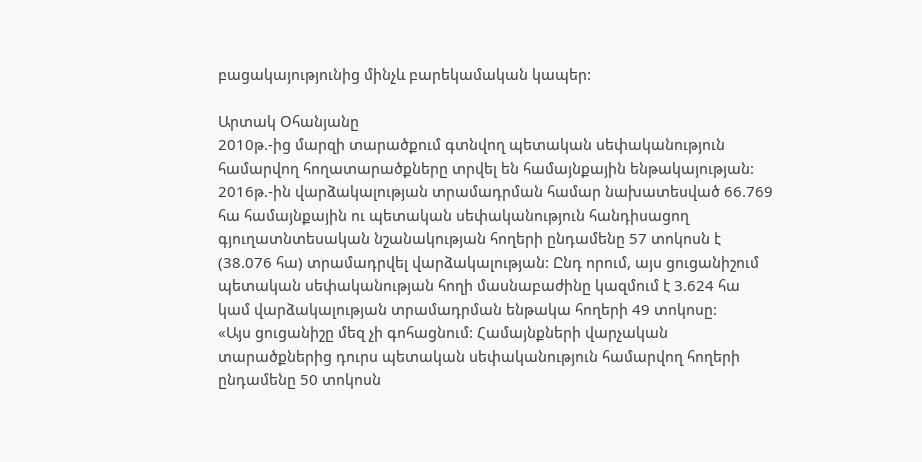բացակայությունից մինչև բարեկամական կապեր:

Արտակ Օհանյանը
2010թ.-ից մարզի տարածքում գտնվող պետական սեփականություն համարվող հողատարածքները տրվել են համայնքային ենթակայության:
2016թ.-ին վարձակալության տրամադրման համար նախատեսված 66.769 հա համայնքային ու պետական սեփականություն հանդիսացող գյուղատնտեսական նշանակության հողերի ընդամենը 57 տոկոսն է (38.076 հա) տրամադրվել վարձակալության: Ընդ որում, այս ցուցանիշում պետական սեփականության հողի մասնաբաժինը կազմում է 3.624 հա կամ վարձակալության տրամադրման ենթակա հողերի 49 տոկոսը:
«Այս ցուցանիշը մեզ չի գոհացնում: Համայնքների վարչական տարածքներից դուրս պետական սեփականություն համարվող հողերի ընդամենը 50 տոկոսն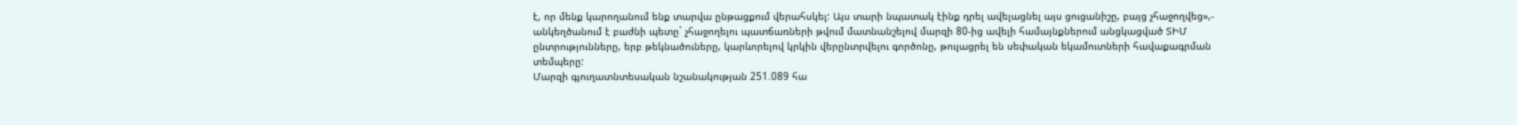է, որ մենք կարողանում ենք տարվա ընթացքում վերահսկել: Այս տարի նպատակ էինք դրել ավելացնել այս ցուցանիշը, բայց չհաջողվեց»,- անկեղծանում է բաժնի պետը` չհաջողելու պատճառների թվում մատնանշելով մարզի 80-ից ավելի համայնքներում անցկացված ՏԻՄ ընտրությունները, երբ թեկնածուները, կարևորելով կրկին վերընտրվելու գործոնը, թուլացրել են սեփական եկամուտների հավաքագրման տեմպերը:
Մարզի գյուղատնտեսական նշանակության 251.089 հա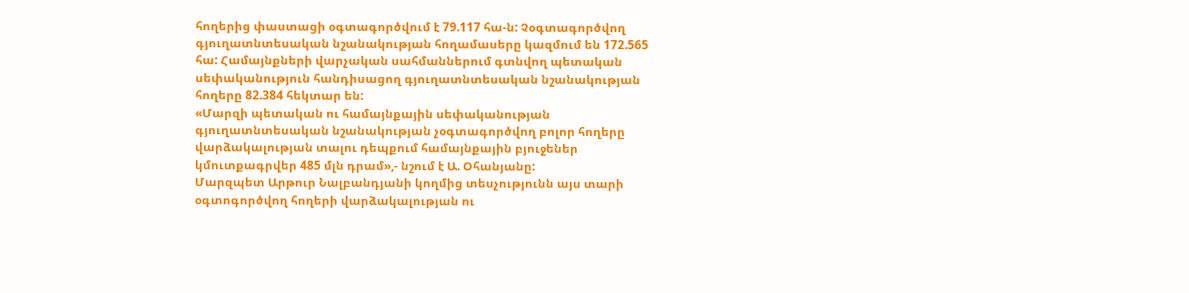հողերից փաստացի օգտագործվում է 79.117 հա-ն: Չօգտագործվող գյուղատնտեսական նշանակության հողամասերը կազմում են 172.565 հա: Համայնքների վարչական սահմաններում գտնվող պետական սեփականություն հանդիսացող գյուղատնտեսական նշանակության հողերը 82.384 հեկտար են:
«Մարզի պետական ու համայնքային սեփականության գյուղատնտեսական նշանակության չօգտագործվող բոլոր հողերը վարձակալության տալու դեպքում համայնքային բյուջեներ կմուտքագրվեր 485 մլն դրամ»,- նշում է Ա. Օհանյանը:
Մարզպետ Արթուր Նալբանդյանի կողմից տեսչությունն այս տարի օգտոգործվող հողերի վարձակալության ու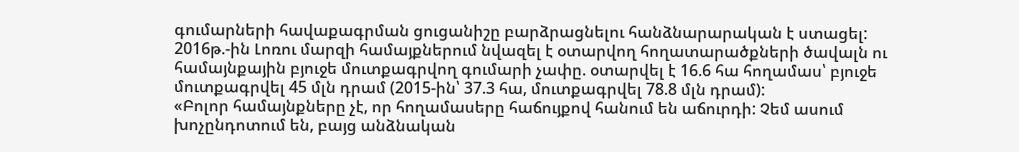գումարների հավաքագրման ցուցանիշը բարձրացնելու հանձնարարական է ստացել:
2016թ.-ին Լոռու մարզի համայքներում նվազել է օտարվող հողատարածքների ծավալն ու համայնքային բյուջե մուտքագրվող գումարի չափը. օտարվել է 16.6 հա հողամաս՝ բյուջե մուտքագրվել 45 մլն դրամ (2015-ին՝ 37.3 հա, մուտքագրվել 78.8 մլն դրամ):
«Բոլոր համայնքները չէ, որ հողամասերը հաճույքով հանում են աճուրդի: Չեմ ասում խոչընդոտում են, բայց անձնական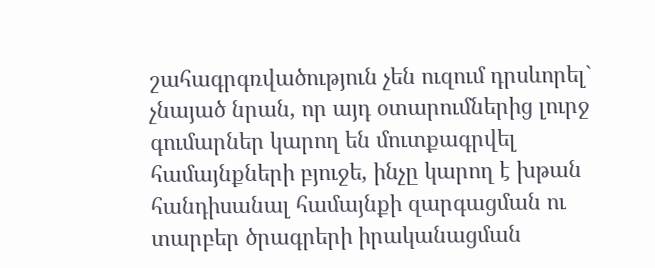շահագրգռվածություն չեն ուզում դրսևորել` չնայած նրան, որ այդ օտարումներից լուրջ գումարներ կարող են մուտքագրվել համայնքների բյուջե, ինչը կարող է խթան հանդիսանալ համայնքի զարգացման ու տարբեր ծրագրերի իրականացման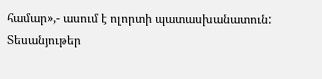համար»,- ասում է ոլորտի պատասխանատուն:
Տեսանյութեր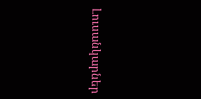Լուսանկարներ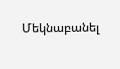Մեկնաբանել